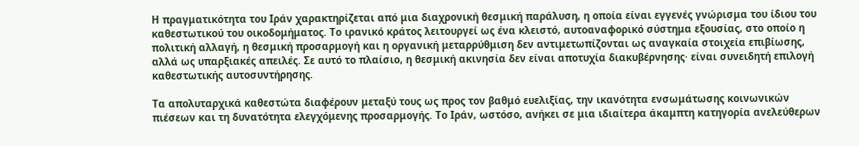Η πραγματικότητα του Ιράν χαρακτηρίζεται από μια διαχρονική θεσμική παράλυση, η οποία είναι εγγενές γνώρισμα του ίδιου του καθεστωτικού του οικοδομήματος. Το ιρανικό κράτος λειτουργεί ως ένα κλειστό, αυτοαναφορικό σύστημα εξουσίας, στο οποίο η πολιτική αλλαγή, η θεσμική προσαρμογή και η οργανική μεταρρύθμιση δεν αντιμετωπίζονται ως αναγκαία στοιχεία επιβίωσης, αλλά ως υπαρξιακές απειλές. Σε αυτό το πλαίσιο, η θεσμική ακινησία δεν είναι αποτυχία διακυβέρνησης· είναι συνειδητή επιλογή καθεστωτικής αυτοσυντήρησης.

Τα απολυταρχικά καθεστώτα διαφέρουν μεταξύ τους ως προς τον βαθμό ευελιξίας, την ικανότητα ενσωμάτωσης κοινωνικών πιέσεων και τη δυνατότητα ελεγχόμενης προσαρμογής. Το Ιράν, ωστόσο, ανήκει σε μια ιδιαίτερα άκαμπτη κατηγορία ανελεύθερων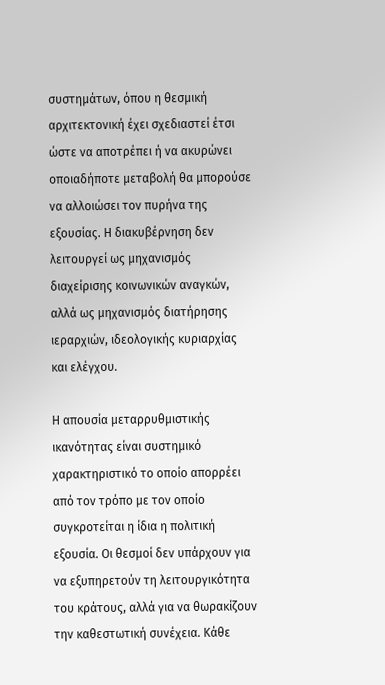συστημάτων, όπου η θεσμική αρχιτεκτονική έχει σχεδιαστεί έτσι ώστε να αποτρέπει ή να ακυρώνει οποιαδήποτε μεταβολή θα μπορούσε να αλλοιώσει τον πυρήνα της εξουσίας. Η διακυβέρνηση δεν λειτουργεί ως μηχανισμός διαχείρισης κοινωνικών αναγκών, αλλά ως μηχανισμός διατήρησης ιεραρχιών, ιδεολογικής κυριαρχίας και ελέγχου.

Η απουσία μεταρρυθμιστικής ικανότητας είναι συστημικό χαρακτηριστικό το οποίο απορρέει από τον τρόπο με τον οποίο συγκροτείται η ίδια η πολιτική εξουσία. Οι θεσμοί δεν υπάρχουν για να εξυπηρετούν τη λειτουργικότητα του κράτους, αλλά για να θωρακίζουν την καθεστωτική συνέχεια. Κάθε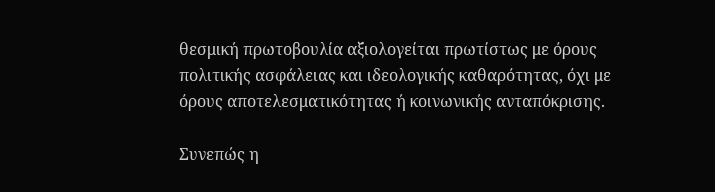θεσμική πρωτοβουλία αξιολογείται πρωτίστως με όρους πολιτικής ασφάλειας και ιδεολογικής καθαρότητας, όχι με όρους αποτελεσματικότητας ή κοινωνικής ανταπόκρισης.

Συνεπώς η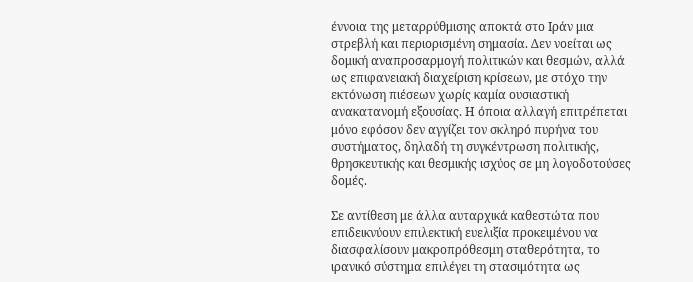έννοια της μεταρρύθμισης αποκτά στο Ιράν μια στρεβλή και περιορισμένη σημασία. Δεν νοείται ως δομική αναπροσαρμογή πολιτικών και θεσμών, αλλά ως επιφανειακή διαχείριση κρίσεων, με στόχο την εκτόνωση πιέσεων χωρίς καμία ουσιαστική ανακατανομή εξουσίας. Η όποια αλλαγή επιτρέπεται μόνο εφόσον δεν αγγίζει τον σκληρό πυρήνα του συστήματος, δηλαδή τη συγκέντρωση πολιτικής, θρησκευτικής και θεσμικής ισχύος σε μη λογοδοτούσες δομές.

Σε αντίθεση με άλλα αυταρχικά καθεστώτα που επιδεικνύουν επιλεκτική ευελιξία προκειμένου να διασφαλίσουν μακροπρόθεσμη σταθερότητα, το ιρανικό σύστημα επιλέγει τη στασιμότητα ως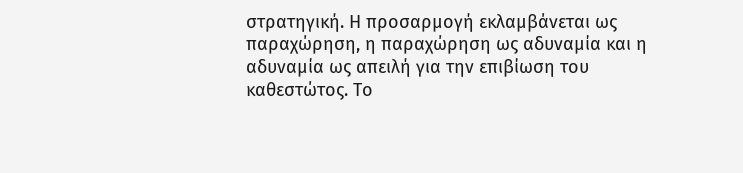στρατηγική. Η προσαρμογή εκλαμβάνεται ως παραχώρηση, η παραχώρηση ως αδυναμία και η αδυναμία ως απειλή για την επιβίωση του καθεστώτος. Το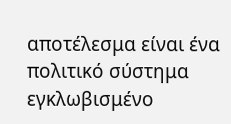αποτέλεσμα είναι ένα πολιτικό σύστημα εγκλωβισμένο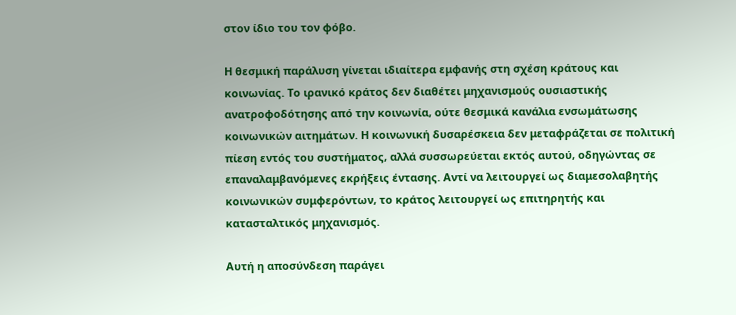στον ίδιο του τον φόβο.

Η θεσμική παράλυση γίνεται ιδιαίτερα εμφανής στη σχέση κράτους και κοινωνίας. Το ιρανικό κράτος δεν διαθέτει μηχανισμούς ουσιαστικής ανατροφοδότησης από την κοινωνία, ούτε θεσμικά κανάλια ενσωμάτωσης κοινωνικών αιτημάτων. Η κοινωνική δυσαρέσκεια δεν μεταφράζεται σε πολιτική πίεση εντός του συστήματος, αλλά συσσωρεύεται εκτός αυτού, οδηγώντας σε επαναλαμβανόμενες εκρήξεις έντασης. Αντί να λειτουργεί ως διαμεσολαβητής κοινωνικών συμφερόντων, το κράτος λειτουργεί ως επιτηρητής και κατασταλτικός μηχανισμός.

Αυτή η αποσύνδεση παράγει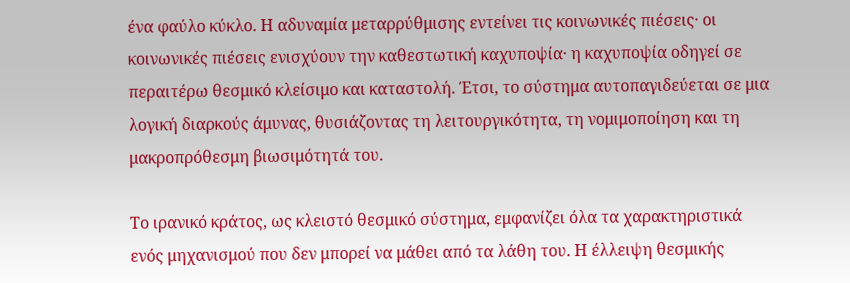ένα φαύλο κύκλο. Η αδυναμία μεταρρύθμισης εντείνει τις κοινωνικές πιέσεις· οι κοινωνικές πιέσεις ενισχύουν την καθεστωτική καχυποψία· η καχυποψία οδηγεί σε περαιτέρω θεσμικό κλείσιμο και καταστολή. Έτσι, το σύστημα αυτοπαγιδεύεται σε μια λογική διαρκούς άμυνας, θυσιάζοντας τη λειτουργικότητα, τη νομιμοποίηση και τη μακροπρόθεσμη βιωσιμότητά του.

Το ιρανικό κράτος, ως κλειστό θεσμικό σύστημα, εμφανίζει όλα τα χαρακτηριστικά ενός μηχανισμού που δεν μπορεί να μάθει από τα λάθη του. Η έλλειψη θεσμικής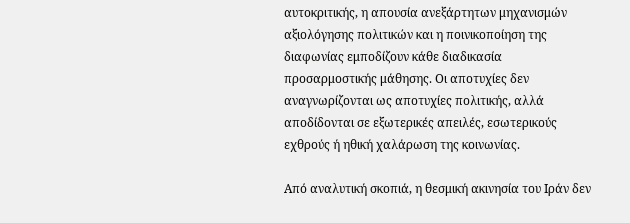αυτοκριτικής, η απουσία ανεξάρτητων μηχανισμών αξιολόγησης πολιτικών και η ποινικοποίηση της διαφωνίας εμποδίζουν κάθε διαδικασία προσαρμοστικής μάθησης. Οι αποτυχίες δεν αναγνωρίζονται ως αποτυχίες πολιτικής, αλλά αποδίδονται σε εξωτερικές απειλές, εσωτερικούς εχθρούς ή ηθική χαλάρωση της κοινωνίας.

Από αναλυτική σκοπιά, η θεσμική ακινησία του Ιράν δεν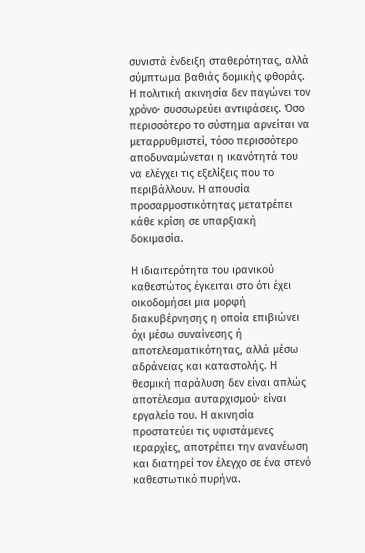συνιστά ένδειξη σταθερότητας, αλλά σύμπτωμα βαθιάς δομικής φθοράς. Η πολιτική ακινησία δεν παγώνει τον χρόνο· συσσωρεύει αντιφάσεις. Όσο περισσότερο το σύστημα αρνείται να μεταρρυθμιστεί, τόσο περισσότερο αποδυναμώνεται η ικανότητά του να ελέγχει τις εξελίξεις που το περιβάλλουν. Η απουσία προσαρμοστικότητας μετατρέπει κάθε κρίση σε υπαρξιακή δοκιμασία.

Η ιδιαιτερότητα του ιρανικού καθεστώτος έγκειται στο ότι έχει οικοδομήσει μια μορφή διακυβέρνησης η οποία επιβιώνει όχι μέσω συναίνεσης ή αποτελεσματικότητας, αλλά μέσω αδράνειας και καταστολής. Η θεσμική παράλυση δεν είναι απλώς αποτέλεσμα αυταρχισμού· είναι εργαλείο του. Η ακινησία προστατεύει τις υφιστάμενες ιεραρχίες, αποτρέπει την ανανέωση και διατηρεί τον έλεγχο σε ένα στενό καθεστωτικό πυρήνα.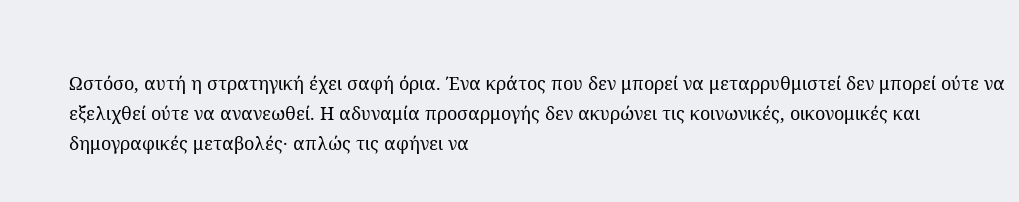Ωστόσο, αυτή η στρατηγική έχει σαφή όρια. Ένα κράτος που δεν μπορεί να μεταρρυθμιστεί δεν μπορεί ούτε να εξελιχθεί ούτε να ανανεωθεί. Η αδυναμία προσαρμογής δεν ακυρώνει τις κοινωνικές, οικονομικές και δημογραφικές μεταβολές· απλώς τις αφήνει να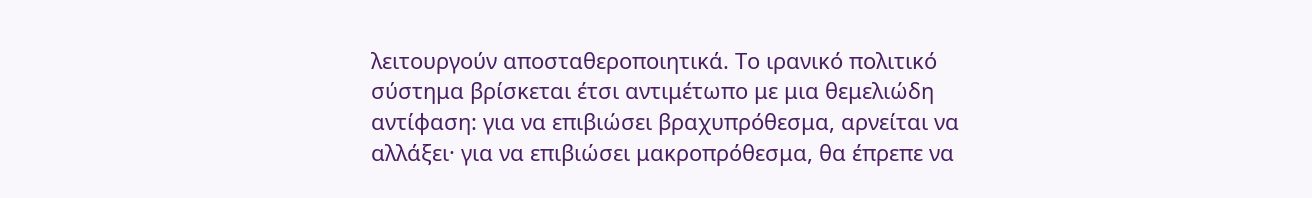λειτουργούν αποσταθεροποιητικά. Το ιρανικό πολιτικό σύστημα βρίσκεται έτσι αντιμέτωπο με μια θεμελιώδη αντίφαση: για να επιβιώσει βραχυπρόθεσμα, αρνείται να αλλάξει· για να επιβιώσει μακροπρόθεσμα, θα έπρεπε να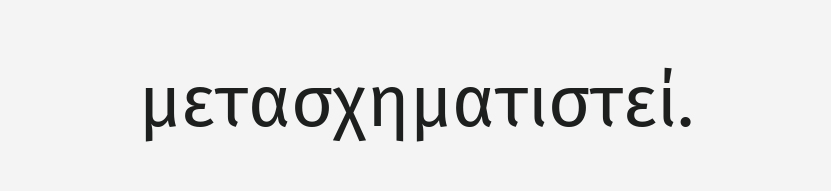μετασχηματιστεί.